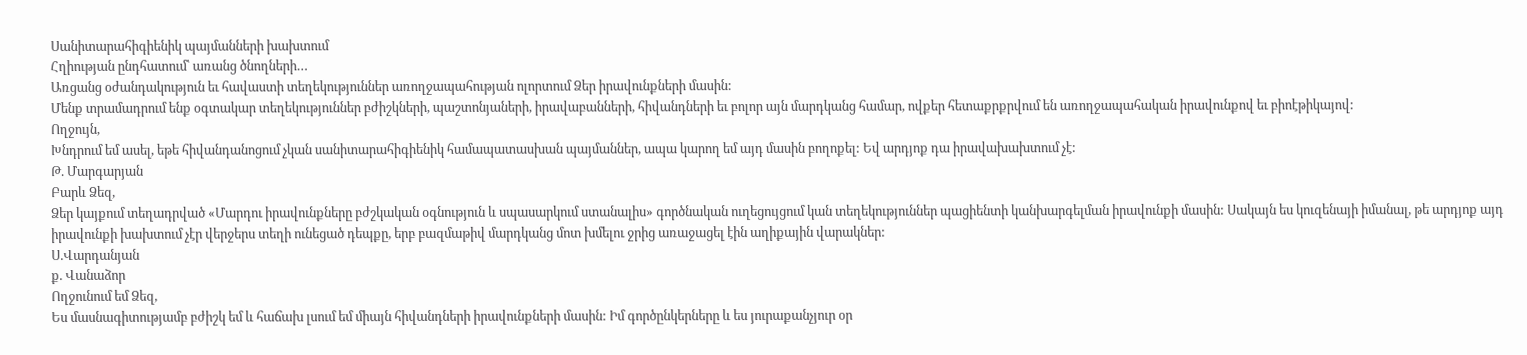Սանիտարահիգիենիկ պայմանների խախտում
Հղիության ընդհատում՝ առանց ծնողների…
Առցանց օժանդակություն եւ հավաստի տեղեկություններ առողջապահության ոլորտում Ձեր իրավունքների մասին:
Մենք տրամադրում ենք օգտակար տեղեկություններ բժիշկների, պաշտոնյաների, իրավաբանների, հիվանդների եւ բոլոր այն մարդկանց համար, ովքեր հետաքրքրվում են առողջապահական իրավունքով եւ բիոէթիկայով:
Ողջույն,
Խնդրում եմ ասել, եթե հիվանդանոցում չկան սանիտարահիգիենիկ համապատասխան պայմաններ, ապա կարող եմ այդ մասին բողոքել: Եվ արդյոք դա իրավախախտում չէ:
Թ. Մարգարյան
Բարև Ձեզ,
Ձեր կայքում տեղադրված «Մարդու իրավունքները բժշկական օգնություն և սպասարկում ստանալիս» գործնական ուղեցույցում կան տեղեկություններ պացիենտի կանխարգելման իրավունքի մասին: Սակայն ես կուզենայի իմանալ, թե արդյոք այդ իրավունքի խախտում չէր վերջերս տեղի ունեցած դեպքը, երբ բազմաթիվ մարդկանց մոտ խմելու ջրից առաջացել էին աղիքային վարակներ:
Ս.Վարդանյան
ք. Վանաձոր
Ողջունում եմ Ձեզ,
Ես մասնագիտությամբ բժիշկ եմ և հաճախ լսում եմ միայն հիվանդների իրավունքների մասին: Իմ գործընկերները և ես յուրաքանչյուր օր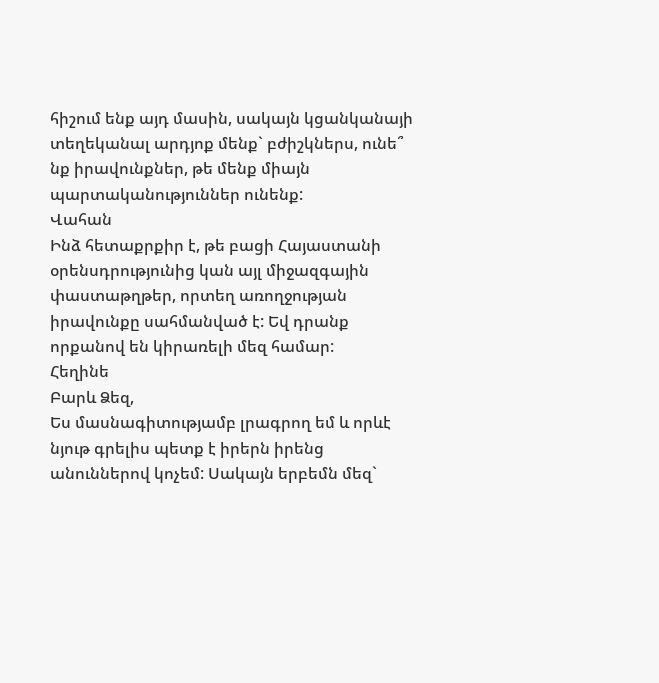հիշում ենք այդ մասին, սակայն կցանկանայի տեղեկանալ արդյոք մենք` բժիշկներս, ունե՞ նք իրավունքներ, թե մենք միայն պարտականություններ ունենք:
Վահան
Ինձ հետաքրքիր է, թե բացի Հայաստանի օրենսդրությունից կան այլ միջազգային փաստաթղթեր, որտեղ առողջության իրավունքը սահմանված է: Եվ դրանք որքանով են կիրառելի մեզ համար:
Հեղինե
Բարև Ձեզ,
Ես մասնագիտությամբ լրագրող եմ և որևէ նյութ գրելիս պետք է իրերն իրենց անուններով կոչեմ: Սակայն երբեմն մեզ`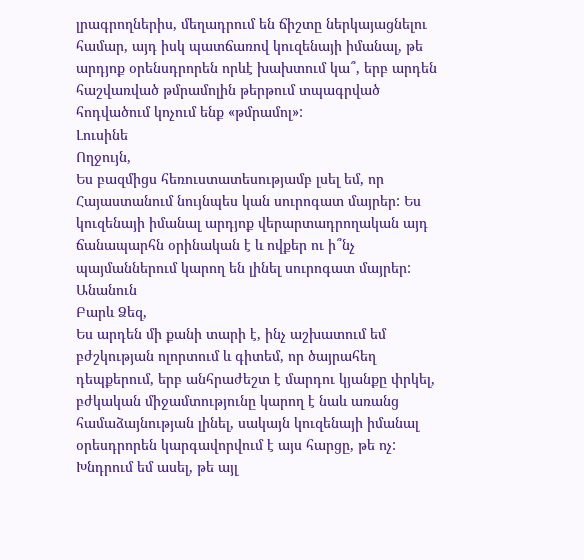լրագրողներիս, մեղադրում են ճիշտը ներկայացնելու համար, այդ իսկ պատճառով կուզենայի իմանալ, թե արդյոք օրենսդրորեն որևէ խախտում կա՞, երբ արդեն հաշվառված թմրամոլին թերթում տպագրված հոդվածում կոչում ենք «թմրամոլ»:
Լուսինե
Ողջույն,
Ես բազմիցս հեռուստատեսությամբ լսել եմ, որ Հայաստանում նույնպես կան սուրոգատ մայրեր: Ես կուզենայի իմանալ արդյոք վերարտադրողական այդ ճանապարհն օրինական է և ովքեր ու ի՞նչ պայմաններում կարող են լինել սուրոգատ մայրեր:
Անանուն
Բարև Ձեզ,
Ես արդեն մի քանի տարի է, ինչ աշխատում եմ բժշկության ոլորտում և գիտեմ, որ ծայրահեղ դեպքերում, երբ անհրաժեշտ է մարդու կյանքը փրկել, բժկական միջամտությունը կարող է նաև առանց համաձայնության լինել, սակայն կուզենայի իմանալ օրեսդրորեն կարգավորվում է այս հարցը, թե ոչ:
Խնդրում եմ ասել, թե այլ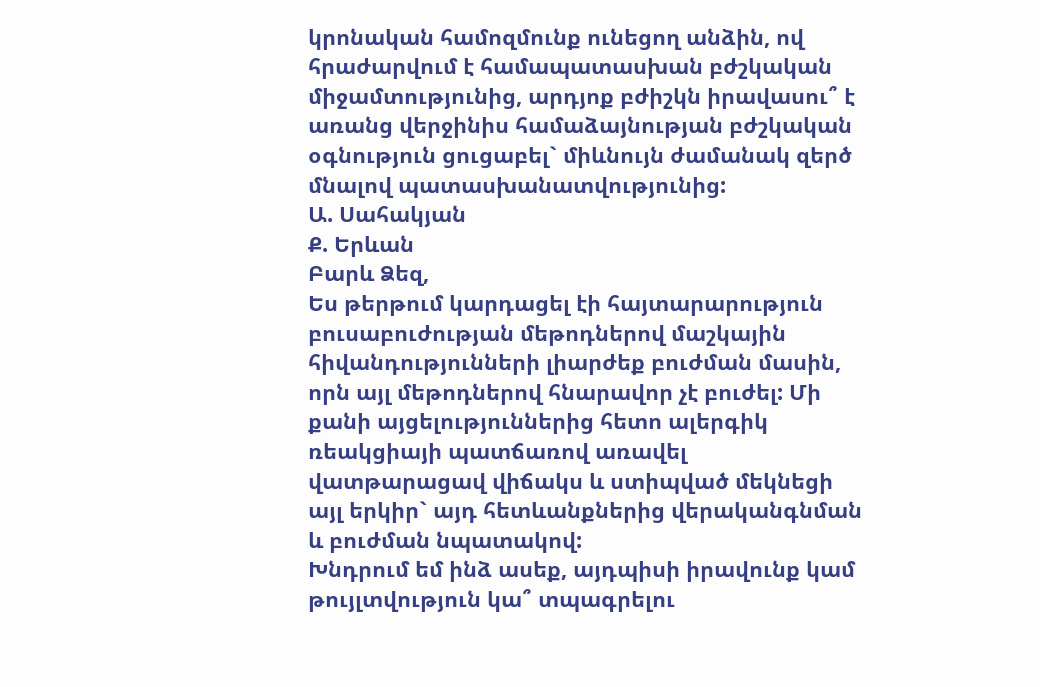կրոնական համոզմունք ունեցող անձին, ով հրաժարվում է համապատասխան բժշկական միջամտությունից, արդյոք բժիշկն իրավասու՞ է առանց վերջինիս համաձայնության բժշկական օգնություն ցուցաբել` միևնույն ժամանակ զերծ մնալով պատասխանատվությունից:
Ա. Սահակյան
Ք. Երևան
Բարև Ձեզ,
Ես թերթում կարդացել էի հայտարարություն բուսաբուժության մեթոդներով մաշկային հիվանդությունների լիարժեք բուժման մասին, որն այլ մեթոդներով հնարավոր չէ բուժել: Մի քանի այցելություններից հետո ալերգիկ ռեակցիայի պատճառով առավել վատթարացավ վիճակս և ստիպված մեկնեցի այլ երկիր` այդ հետևանքներից վերականգնման և բուժման նպատակով:
Խնդրում եմ ինձ ասեք, այդպիսի իրավունք կամ թույլտվություն կա՞ տպագրելու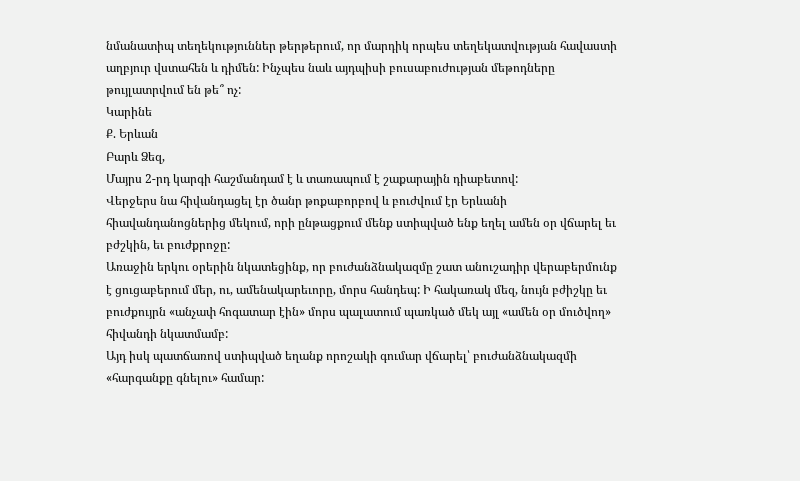նմանատիպ տեղեկություններ թերթերում, որ մարդիկ որպես տեղեկատվության հավաստի աղբյուր վստահեն և դիմեն: Ինչպես նաև այդպիսի բուսաբուժության մեթոդները թույլատրվում են թե՞ ոչ:
Կարինե
Ք. Երևան
Բարև Ձեզ,
Մայրս 2-րդ կարգի հաշմանդամ է և տառապում է շաքարային դիաբետով:
Վերջերս նա հիվանդացել էր ծանր թոքաբորբով և բուժվում էր Երևանի հիավանդանոցներից մեկում, որի ընթացքում մենք ստիպված ենք եղել ամեն օր վճարել եւ բժշկին, եւ բուժքրոջը:
Առաջին երկու օրերին նկատեցինք, որ բուժանձնակազմը շատ անուշադիր վերաբերմունք է ցուցաբերում մեր, ու, ամենակարեւորը, մորս հանդեպ: Ի հակառակ մեզ, նույն բժիշկը եւ բուժքույրն «անչափ հոգատար էին» մորս պալատում պառկած մեկ այլ «ամեն օր մուծվող» հիվանդի նկատմամբ:
Այդ իսկ պատճառով ստիպված եղանք որոշակի գումար վճարել՝ բուժանձնակազմի «հարգանքը գնելու» համար: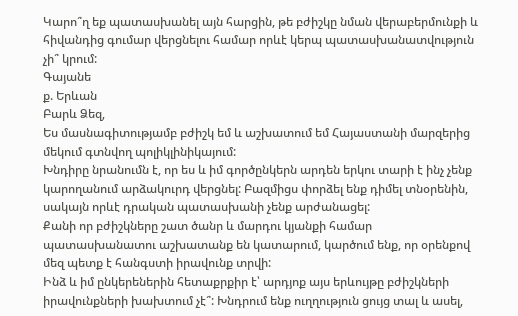Կարո՞ղ եք պատասխանել այն հարցին, թե բժիշկը նման վերաբերմունքի և հիվանդից գումար վերցնելու համար որևէ կերպ պատասխանատվություն չի՞ կրում:
Գայանե
ք. Երևան
Բարև Ձեզ,
Ես մասնագիտությամբ բժիշկ եմ և աշխատում եմ Հայաստանի մարզերից մեկում գտնվող պոլիկլինիկայում:
Խնդիրը նրանումն է, որ ես և իմ գործընկերն արդեն երկու տարի է ինչ չենք կարողանում արձակուրդ վերցնել: Բազմիցս փորձել ենք դիմել տնօրենին, սակայն որևէ դրական պատասխանի չենք արժանացել:
Քանի որ բժիշկները շատ ծանր և մարդու կյանքի համար պատասխանատու աշխատանք են կատարում, կարծում ենք, որ օրենքով մեզ պետք է հանգստի իրավունք տրվի:
Ինձ և իմ ընկերեներին հետաքրքիր է՝ արդյոք այս երևույթը բժիշկների իրավունքների խախտում չէ՞: Խնդրում ենք ուղղություն ցույց տալ և ասել,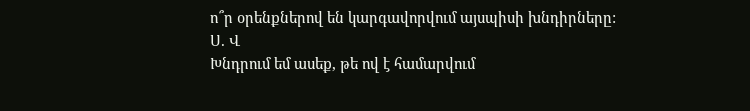ո՞ր օրենքներով են կարգավորվում այսպիսի խնդիրները:
Ս. Վ
Խնդրում եմ ասեք, թե ով է համարվում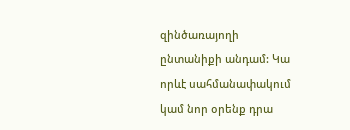զինծառայողի ընտանիքի անդամ: Կա որևէ սահմանափակում կամ նոր օրենք դրա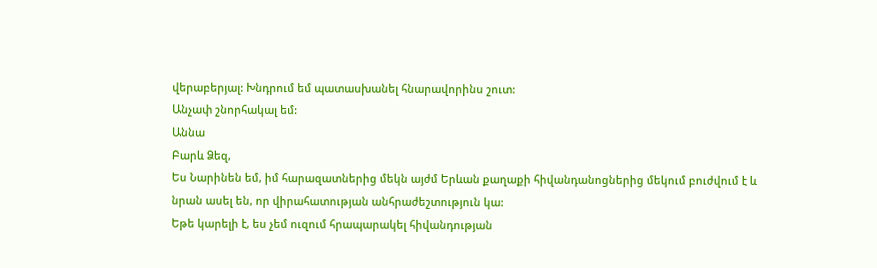վերաբերյալ: Խնդրում եմ պատասխանել հնարավորինս շուտ:
Անչափ շնորհակալ եմ:
Աննա
Բարև Ձեզ,
Ես Նարինեն եմ, իմ հարազատներից մեկն այժմ Երևան քաղաքի հիվանդանոցներից մեկում բուժվում է և նրան ասել են, որ վիրահատության անհրաժեշտություն կա:
Եթե կարելի է, ես չեմ ուզում հրապարակել հիվանդության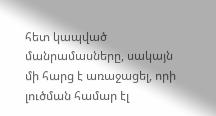հետ կապված մանրամասները, սակայն մի հարց է առաջացել, որի լուծման համար էլ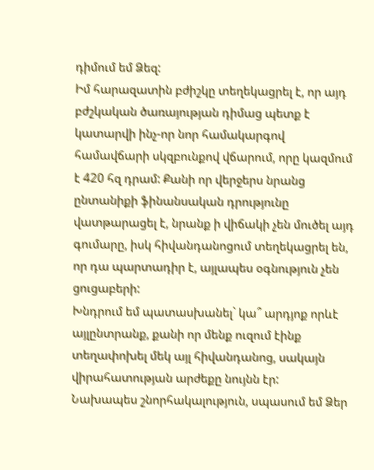դիմում եմ Ձեզ:
Իմ հարազատին բժիշկը տեղեկացրել է, որ այդ բժշկական ծառայության դիմաց պետք է կատարվի ինչ-որ նոր համակարգով համավճարի սկզբունքով վճարում, որը կազմում է 420 հզ դրամ: Քանի որ վերջերս նրանց ընտանիքի ֆինանսական դրությունը վատթարացել է, նրանք ի վիճակի չեն մուծել այդ գումարը, իսկ հիվանդանոցում տեղեկացրել են, որ դա պարտադիր է, այլապես օգնություն չեն ցուցաբերի:
Խնդրում եմ պատասխանել` կա՞ արդյոք որևէ այլընտրանք, քանի որ մենք ուզում էինք տեղափոխել մեկ այլ հիվանդանոց, սակայն վիրահատության արժեքը նույնն էր:
Նախապես շնորհակալություն, սպասում եմ Ձեր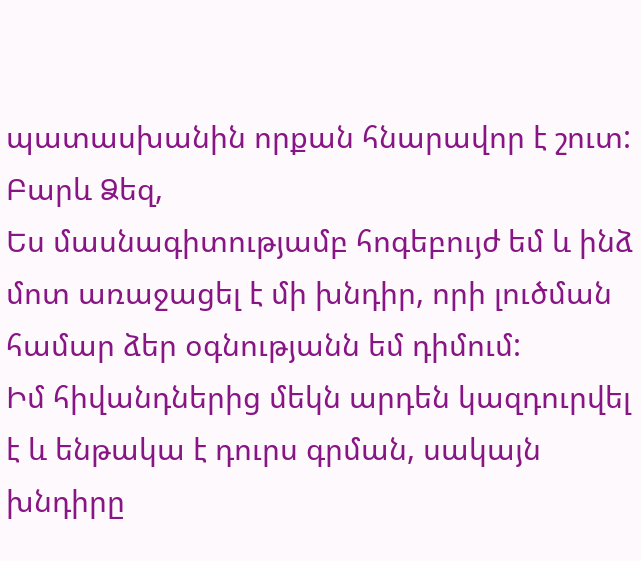պատասխանին որքան հնարավոր է շուտ:
Բարև Ձեզ,
Ես մասնագիտությամբ հոգեբույժ եմ և ինձ մոտ առաջացել է մի խնդիր, որի լուծման համար ձեր օգնությանն եմ դիմում:
Իմ հիվանդներից մեկն արդեն կազդուրվել է և ենթակա է դուրս գրման, սակայն խնդիրը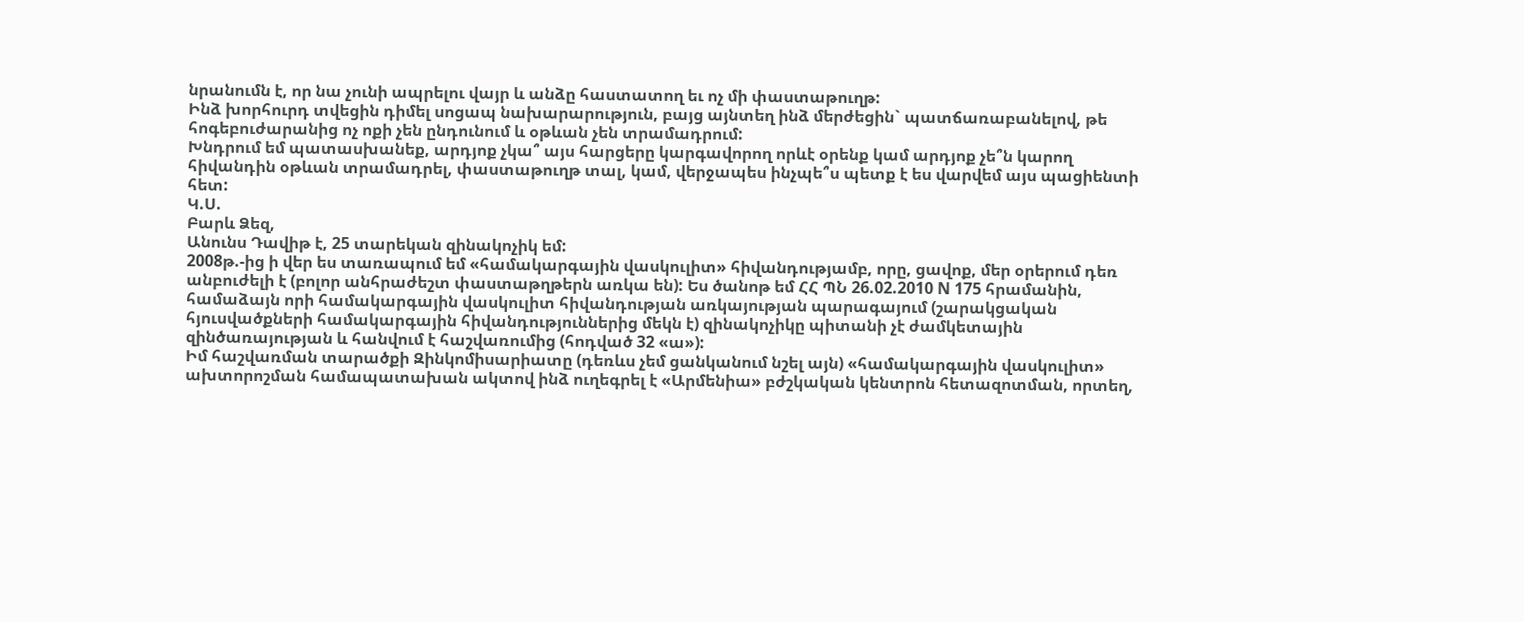նրանումն է, որ նա չունի ապրելու վայր և անձը հաստատող եւ ոչ մի փաստաթուղթ:
Ինձ խորհուրդ տվեցին դիմել սոցապ նախարարություն, բայց այնտեղ ինձ մերժեցին` պատճառաբանելով, թե հոգեբուժարանից ոչ ոքի չեն ընդունում և օթևան չեն տրամադրում:
Խնդրում եմ պատասխանեք, արդյոք չկա՞ այս հարցերը կարգավորող որևէ օրենք կամ արդյոք չե՞ն կարող հիվանդին օթևան տրամադրել, փաստաթուղթ տալ, կամ, վերջապես ինչպե՞ս պետք է ես վարվեմ այս պացիենտի հետ:
Կ.Ս.
Բարև Ձեզ,
Անունս Դավիթ է, 25 տարեկան զինակոչիկ եմ:
2008թ.-ից ի վեր ես տառապում եմ «համակարգային վասկուլիտ» հիվանդությամբ, որը, ցավոք, մեր օրերում դեռ անբուժելի է (բոլոր անհրաժեշտ փաստաթղթերն առկա են): Ես ծանոթ եմ ՀՀ ՊՆ 26.02.2010 N 175 հրամանին, համաձայն որի համակարգային վասկուլիտ հիվանդության առկայության պարագայում (շարակցական հյուսվածքների համակարգային հիվանդություններից մեկն է) զինակոչիկը պիտանի չէ ժամկետային զինծառայության և հանվում է հաշվառումից (հոդված 32 «ա»):
Իմ հաշվառման տարածքի Զինկոմիսարիատը (դեռևս չեմ ցանկանում նշել այն) «համակարգային վասկուլիտ» ախտորոշման համապատախան ակտով ինձ ուղեգրել է «Արմենիա» բժշկական կենտրոն հետազոտման, որտեղ,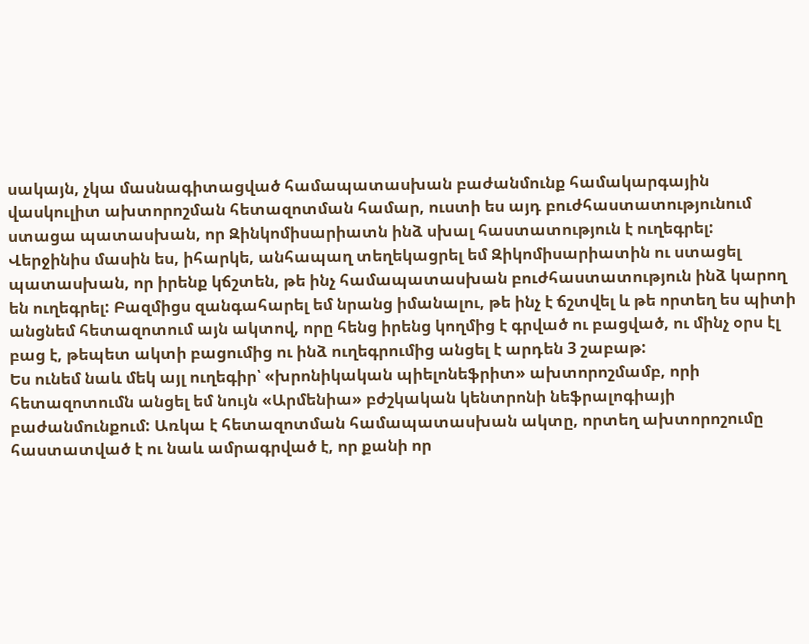սակայն, չկա մասնագիտացված համապատասխան բաժանմունք համակարգային վասկուլիտ ախտորոշման հետազոտման համար, ուստի ես այդ բուժհաստատությունում ստացա պատասխան, որ Զինկոմիսարիատն ինձ սխալ հաստատություն է ուղեգրել:
Վերջինիս մասին ես, իհարկե, անհապաղ տեղեկացրել եմ Զիկոմիսարիատին ու ստացել պատասխան, որ իրենք կճշտեն, թե ինչ համապատասխան բուժհաստատություն ինձ կարող են ուղեգրել: Բազմիցս զանգահարել եմ նրանց իմանալու, թե ինչ է ճշտվել և թե որտեղ ես պիտի անցնեմ հետազոտում այն ակտով, որը հենց իրենց կողմից է գրված ու բացված, ու մինչ օրս էլ բաց է, թեպետ ակտի բացումից ու ինձ ուղեգրումից անցել է արդեն 3 շաբաթ:
Ես ունեմ նաև մեկ այլ ուղեգիր՝ «խրոնիկական պիելոնեֆրիտ» ախտորոշմամբ, որի հետազոտումն անցել եմ նույն «Արմենիա» բժշկական կենտրոնի նեֆրալոգիայի բաժանմունքում: Առկա է հետազոտման համապատասխան ակտը, որտեղ ախտորոշումը հաստատված է ու նաև ամրագրված է, որ քանի որ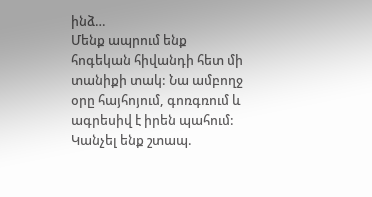ինձ…
Մենք ապրում ենք հոգեկան հիվանդի հետ մի տանիքի տակ: Նա ամբողջ օրը հայհոյում, գոռգռում և ագրեսիվ է իրեն պահում: Կանչել ենք շտապ.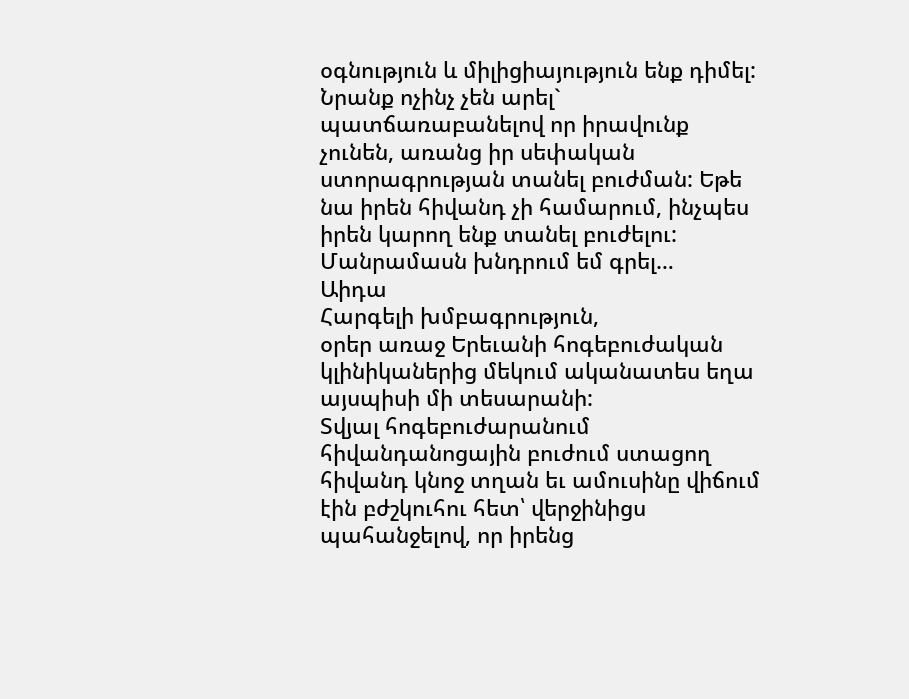օգնություն և միլիցիայություն ենք դիմել: Նրանք ոչինչ չեն արել` պատճառաբանելով որ իրավունք չունեն, առանց իր սեփական ստորագրության տանել բուժման: Եթե նա իրեն հիվանդ չի համարում, ինչպես իրեն կարող ենք տանել բուժելու: Մանրամասն խնդրում եմ գրել…
Աիդա
Հարգելի խմբագրություն,
օրեր առաջ Երեւանի հոգեբուժական կլինիկաներից մեկում ականատես եղա այսպիսի մի տեսարանի:
Տվյալ հոգեբուժարանում հիվանդանոցային բուժում ստացող հիվանդ կնոջ տղան եւ ամուսինը վիճում էին բժշկուհու հետ՝ վերջինիցս պահանջելով, որ իրենց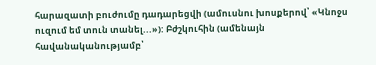հարազատի բուժումը դադարեցվի (ամուսնու խոսքերով՝ «Կնոջս ուզում եմ տուն տանել...»): Բժշկուհին (ամենայն հավանականությամբ՝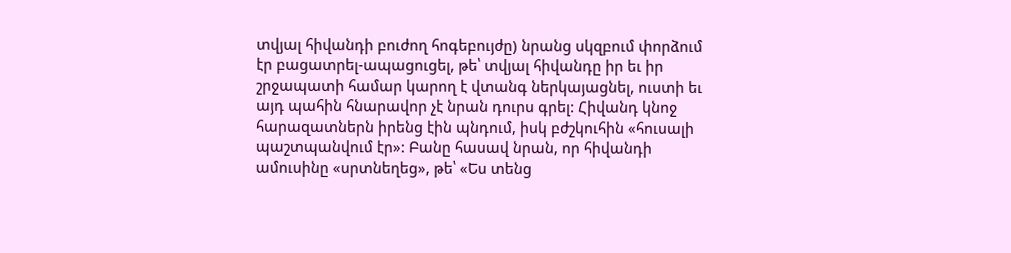տվյալ հիվանդի բուժող հոգեբույժը) նրանց սկզբում փորձում էր բացատրել-ապացուցել, թե՝ տվյալ հիվանդը իր եւ իր շրջապատի համար կարող է վտանգ ներկայացնել, ուստի եւ այդ պահին հնարավոր չէ նրան դուրս գրել: Հիվանդ կնոջ հարազատներն իրենց էին պնդում, իսկ բժշկուհին «հուսալի պաշտպանվում էր»: Բանը հասավ նրան, որ հիվանդի ամուսինը «սրտնեղեց», թե՝ «Ես տենց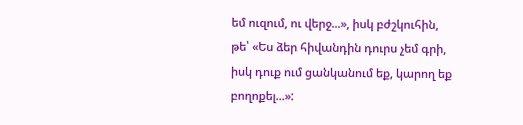եմ ուզում, ու վերջ...», իսկ բժշկուհին, թե՝ «Ես ձեր հիվանդին դուրս չեմ գրի, իսկ դուք ում ցանկանում եք, կարող եք բողոքել...»: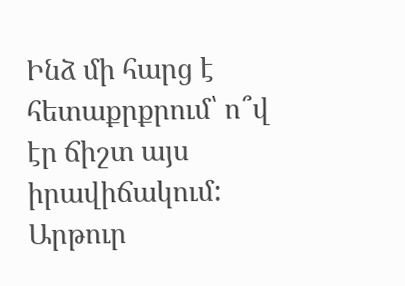Ինձ մի հարց է հետաքրքրում՝ ո՞վ էր ճիշտ այս իրավիճակում:
Արթուր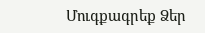Մուգքագրեք Ձեր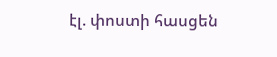էլ. փոստի հասցեն